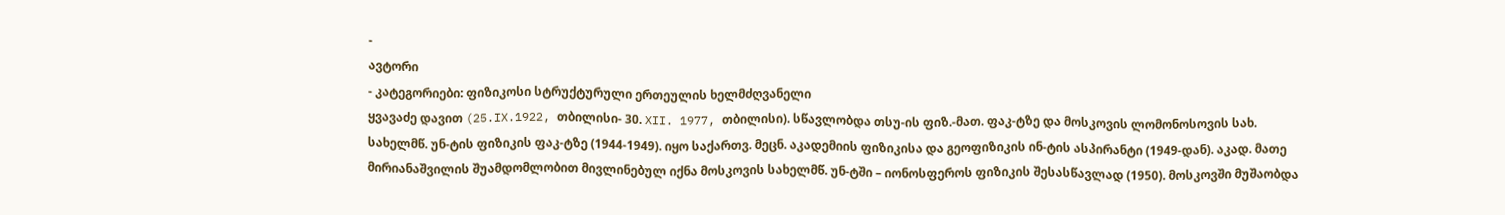-
ავტორი
- კატეგორიები: ფიზიკოსი სტრუქტურული ერთეულის ხელმძღვანელი
ყვავაძე დავით (25.IX.1922, თბილისი- 30. XII. 1977, თბილისი). სწავლობდა თსუ-ის ფიზ.-მათ. ფაკ-ტზე და მოსკოვის ლომონოსოვის სახ. სახელმწ. უნ-ტის ფიზიკის ფაკ-ტზე (1944-1949). იყო საქართვ. მეცნ. აკადემიის ფიზიკისა და გეოფიზიკის ინ-ტის ასპირანტი (1949-დან). აკად. მათე მირიანაშვილის შუამდომლობით მივლინებულ იქნა მოსკოვის სახელმწ. უნ-ტში – იონოსფეროს ფიზიკის შესასწავლად (1950). მოსკოვში მუშაობდა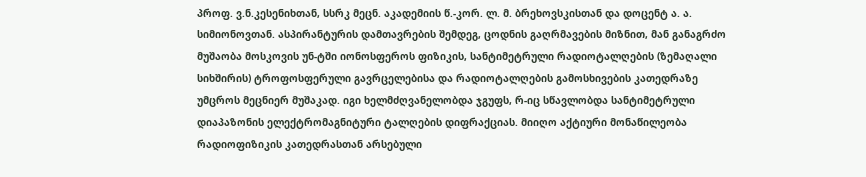პროფ. ვ.ნ.კესენიხთან, სსრკ მეცნ. აკადემიის წ.-კორ. ლ. მ. ბრეხოვსკისთან და დოცენტ ა. ა. სიმიონოვთან. ასპირანტურის დამთავრების შემდეგ, ცოდნის გაღრმავების მიზნით, მან განაგრძო მუშაობა მოსკოვის უნ-ტში იონოსფეროს ფიზიკის, სანტიმეტრული რადიოტალღების (ზემაღალი სიხშირის) ტროფოსფერული გავრცელებისა და რადიოტალღების გამოსხივების კათედრაზე უმცროს მეცნიერ მუშაკად. იგი ხელმძღვანელობდა ჯგუფს, რ-იც სწავლობდა სანტიმეტრული დიაპაზონის ელექტრომაგნიტური ტალღების დიფრაქციას. მიიღო აქტიური მონაწილეობა რადიოფიზიკის კათედრასთან არსებული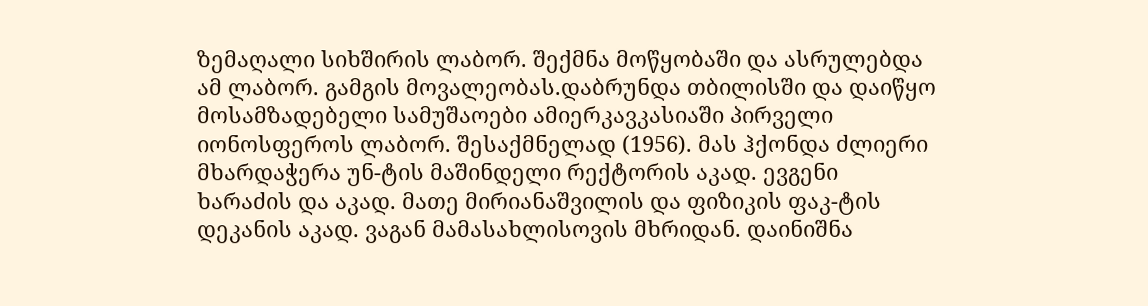ზემაღალი სიხშირის ლაბორ. შექმნა მოწყობაში და ასრულებდა ამ ლაბორ. გამგის მოვალეობას.დაბრუნდა თბილისში და დაიწყო მოსამზადებელი სამუშაოები ამიერკავკასიაში პირველი იონოსფეროს ლაბორ. შესაქმნელად (1956). მას ჰქონდა ძლიერი მხარდაჭერა უნ-ტის მაშინდელი რექტორის აკად. ევგენი ხარაძის და აკად. მათე მირიანაშვილის და ფიზიკის ფაკ-ტის დეკანის აკად. ვაგან მამასახლისოვის მხრიდან. დაინიშნა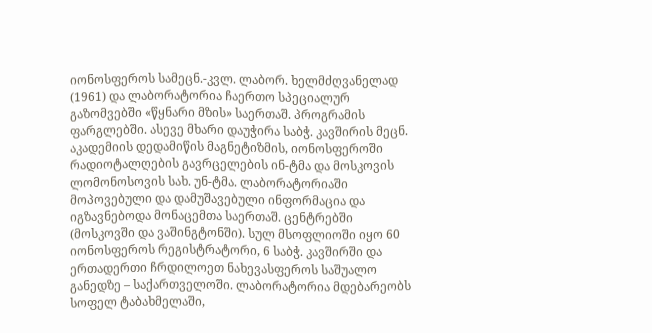იონოსფეროს სამეცნ.-კვლ. ლაბორ. ხელმძღვანელად (1961) და ლაბორატორია ჩაერთო სპეციალურ გაზომვებში «წყნარი მზის» საერთაშ. პროგრამის ფარგლებში. ასევე მხარი დაუჭირა საბჭ. კავშირის მეცნ. აკადემიის დედამიწის მაგნეტიზმის, იონოსფეროში რადიოტალღების გავრცელების ინ-ტმა და მოსკოვის ლომონოსოვის სახ. უნ-ტმა. ლაბორატორიაში მოპოვებული და დამუშავებული ინფორმაცია და იგზავნებოდა მონაცემთა საერთაშ. ცენტრებში (მოსკოვში და ვაშინგტონში). სულ მსოფლიოში იყო 60 იონოსფეროს რეგისტრატორი, 6 საბჭ. კავშირში და ერთადერთი ჩრდილოეთ ნახევასფეროს საშუალო განედზე – საქართველოში. ლაბორატორია მდებარეობს სოფელ ტაბახმელაში,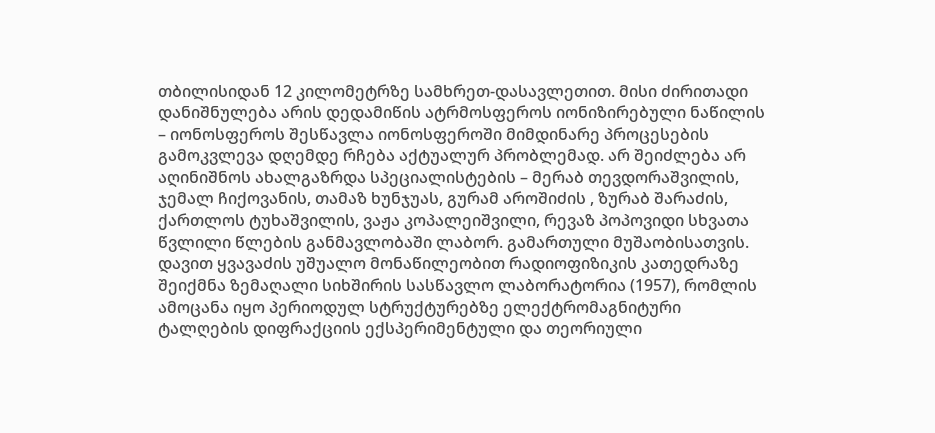თბილისიდან 12 კილომეტრზე სამხრეთ-დასავლეთით. მისი ძირითადი დანიშნულება არის დედამიწის ატრმოსფეროს იონიზირებული ნაწილის – იონოსფეროს შესწავლა იონოსფეროში მიმდინარე პროცესების გამოკვლევა დღემდე რჩება აქტუალურ პრობლემად. არ შეიძლება არ აღინიშნოს ახალგაზრდა სპეციალისტების – მერაბ თევდორაშვილის, ჯემალ ჩიქოვანის, თამაზ ხუნჯუას, გურამ აროშიძის , ზურაბ შარაძის, ქართლოს ტუხაშვილის, ვაჟა კოპალეიშვილი, რევაზ პოპოვიდი სხვათა წვლილი წლების განმავლობაში ლაბორ. გამართული მუშაობისათვის. დავით ყვავაძის უშუალო მონაწილეობით რადიოფიზიკის კათედრაზე შეიქმნა ზემაღალი სიხშირის სასწავლო ლაბორატორია (1957), რომლის ამოცანა იყო პერიოდულ სტრუქტურებზე ელექტრომაგნიტური ტალღების დიფრაქციის ექსპერიმენტული და თეორიული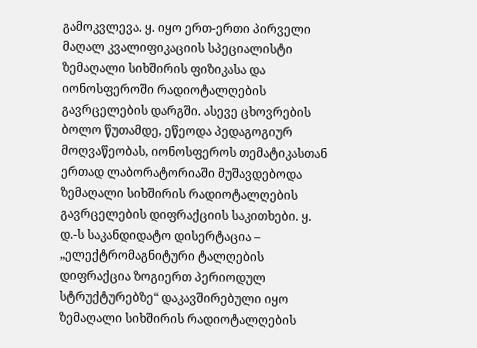გამოკვლევა. ყ. იყო ერთ-ერთი პირველი მაღალ კვალიფიკაციის სპეციალისტი ზემაღალი სიხშირის ფიზიკასა და იონოსფეროში რადიოტალღების გავრცელების დარგში. ასევე ცხოვრების ბოლო წუთამდე, ეწეოდა პედაგოგიურ მოღვაწეობას, იონოსფეროს თემატიკასთან ერთად ლაბორატორიაში მუშავდებოდა ზემაღალი სიხშირის რადიოტალღების გავრცელების დიფრაქციის საკითხები. ყ. დ.-ს საკანდიდატო დისერტაცია – „ელექტრომაგნიტური ტალღების დიფრაქცია ზოგიერთ პერიოდულ სტრუქტურებზე“ დაკავშირებული იყო ზემაღალი სიხშირის რადიოტალღების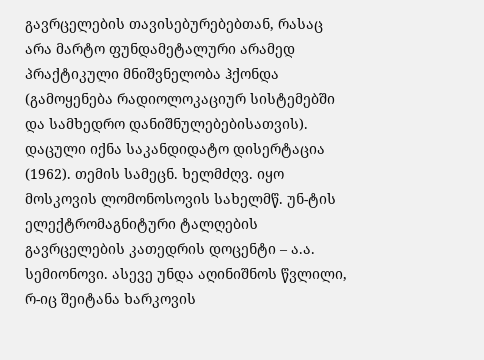გავრცელების თავისებურებებთან, რასაც არა მარტო ფუნდამეტალური არამედ პრაქტიკული მნიშვნელობა ჰქონდა (გამოყენება რადიოლოკაციურ სისტემებში და სამხედრო დანიშნულებებისათვის). დაცული იქნა საკანდიდატო დისერტაცია (1962). თემის სამეცნ. ხელმძღვ. იყო მოსკოვის ლომონოსოვის სახელმწ. უნ-ტის ელექტრომაგნიტური ტალღების გავრცელების კათედრის დოცენტი – ა.ა. სემიონოვი. ასევე უნდა აღინიშნოს წვლილი, რ-იც შეიტანა ხარკოვის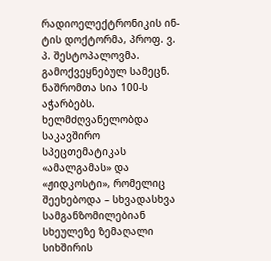რადიოელექტრონიკის ინ-ტის დოქტორმა, პროფ. ვ. პ. შესტოპალოვმა. გამოქვეყნებულ სამეცნ. ნაშრომთა სია 100-ს აჭარბებს. ხელმძღვანელობდა საკავშირო სპეცთემატიკას «ამალგამას» და «ჟიდკოსტი», რომელიც შეეხებოდა – სხვადასხვა სამგანზომილებიან სხეულეზე ზემაღალი სიხშირის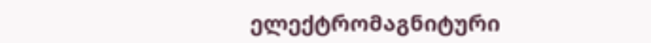ელექტრომაგნიტური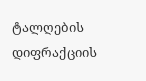ტალღების დიფრაქციის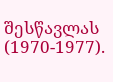შესწავლას (1970-1977).